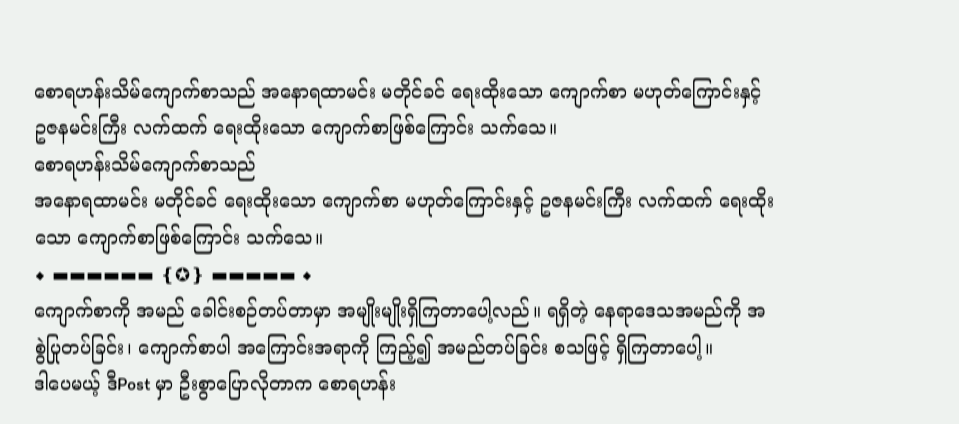စောရဟန်းသိမ်ကျောက်စာသည် အနောရထာမင်း မတိုင်ခင် ရေးထိုးသော ကျောက်စာ မဟုတ်ကြောင်းနှင့် ဥဇနမင်းကြီး လက်ထက် ရေးထိုးသော ကျောက်စာဖြစ်ကြောင်း သက်သေ။
စောရဟန်းသိမ်ကျောက်စာသည်
အနောရထာမင်း မတိုင်ခင် ရေးထိုးသော ကျောက်စာ မဟုတ်ကြောင်းနှင့် ဥဇနမင်းကြီး လက်ထက် ရေးထိုးသော ကျောက်စာဖြစ်ကြောင်း သက်သေ။
◆ ▬▬▬▬▬▬ ❴✪❵ ▬▬▬▬▬ ◆
ကျောက်စာကို အမည် ခေါင်းစဉ်တပ်တာမှာ အမျိုးမျိုးရှိကြတာပေါ့လည်။ ရရှိတဲ့ နေရာဒေသအမည်ကို အစွဲပြုတပ်ခြင်း၊ ကျောက်စာပါ အကြောင်းအရာကို ကြည့်၍ အမည်တပ်ခြင်း စသဖြင့် ရှိကြတာပေါ့။
ဒါပေမယ့် ဒီPost မှာ ဦးစွာပြောလိုတာက စောရဟန်း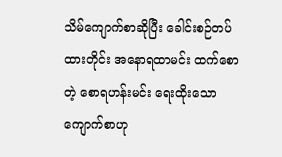သိမ်ကျောက်စာဆိုပြီး ခေါင်းစဉ်တပ်ထားတိုင်း အနောရထာမင်း ထက်စောတဲ့ စောရဟန်းမင်း ရေးထိုးသော ကျောက်စာဟု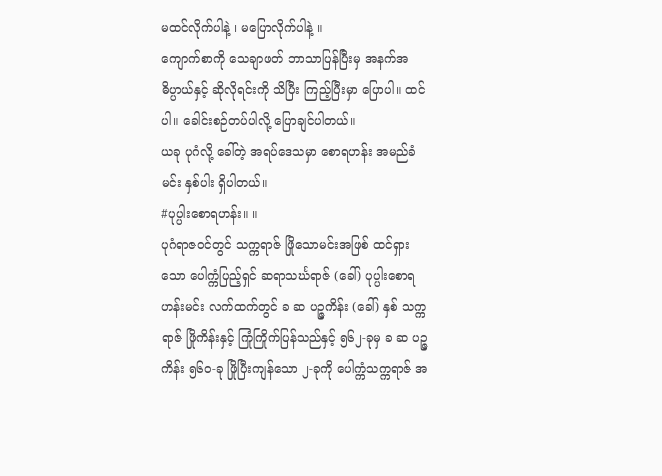မထင်လိုက်ပါနဲ့ ၊ မပြောလိုက်ပါနဲ့ ။
ကျောက်စာကို သေချာဖတ် ဘာသာပြန်ပြီးမှ အနက်အဓိပ္ပာယ်နှင့် ဆိုလိုရင်းကို သိပြီး ကြည့်ပြီးမှာ ပြောပါ။ ထင်ပါ။ ခေါင်းစဉ်တပ်ပါလို့ ပြောချင်ပါတယ်။
ယခု ပုဂံလို့ ခေါ်တဲ့ အရပ်ဒေသမှာ စောရဟန်း အမည်ခံ မင်း နှစ်ပါး ရှိပါတယ်။
#ပုပ္ပါးစောရဟန်း။ ။
ပုဂံရာဇဝင်တွင် သက္ကရာဇ် ဖြိုသောမင်းအဖြစ် ထင်ရှားသော ပေါက္ကံပြည့်ရှင် ဆရာသင်္ဃရာဇ် (ခေါ်) ပုပ္ပါးစောရဟန်းမင်း လက်ထက်တွင် ခ ဆ ပဉ္ဇကိန်း (ခေါ်) နှစ် သက္ကရာဇ် ဖြိုကိန်းနှင့် ကြုံကြိုက်ပြန်သည်နှင့် ၅၆၂-ခုမှ ခ ဆ ပဉ္ဇကိန်း ၅၆၀-ခု ဖြိုပြီးကျန်သော ၂-ခုကို ပေါက္ကံသက္ကရာဇ် အ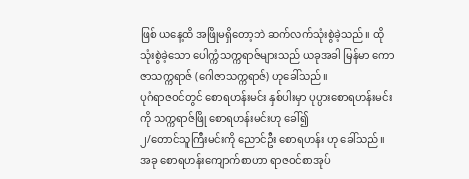ဖြစ် ယနေ့ထိ အဖြိုမရှိတော့ဘဲ ဆက်လက်သုံးစွဲခဲ့သည်။ ထိုသုံးစွဲခဲ့သော ပေါက္ကံသက္ကရာဇ်များသည် ယခုအခါ မြန်မာ ကောဇာသက္ကရာဇ် (ဂေါဇာသက္ကရာဇ်) ဟုခေါ်သည်။
ပုဂံရာဇဝင်တွင် စောရဟန်းမင်း နှစ်ပါးမှာ ပုပ္ပားစောရဟန်းမင်းကို သက္ကရာဇ်ဖြို စောရဟန်းမင်းဟု ခေါ်၍
၂/တောင်သူကြီးမင်းကို ညောင်ဦး စောရဟန်း ဟု ခေါ်သည်။
အခု စောရဟန်းကျောက်စာဟာ ရာဇဝင်စာအုပ်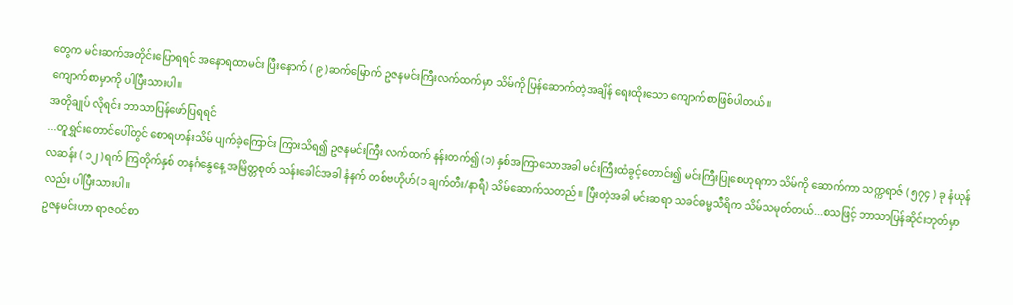တွေက မင်းဆက်အတိုင်းပြောရရင် အနောရထာမင်း ပြီးနောက် ( ၉ )ဆက်မြောက် ဥဇနမင်းကြီးလက်ထက်မှာ သိမ်ကို ပြန်ဆောက်တဲ့အချိန် ရေးထိုးသော ကျောက်စာဖြစ်ပါတယ်။
ကျောက်စာမှာကို ပါပြီးသားပါ။
အတိုချုပ် လိုရင်း ဘာသာပြန်ဖော်ပြရရင်
...တူရွှင်းတောင်ပေါ်တွင် စောရဟန်းသိမ် ပျက်ခဲ့ကြောင်း ကြားသိရ၍ ဥဇနမင်းကြီး လက်ထက် နန်းတက်၍ (၁) နှစ်အကြာသောအခါ မင်းကြီးထံခွင့်တောင်း၍ မင်းကြီးပြုစေဟုရကာ သိမ်ကို ဆောက်ကာ သက္ကရာဇ် ( ၅၇၄ ) ခု နံယုန်လဆန်း ( ၁၂ )ရက် ကြတိုက်နှစ် တနင်္ဂနွေနေ့ အမြိတ္တစုတ် သန်းခေါင်အခါ နံနက် တစ်ဗဟိုဟ်(၁ ချက်တီး/နာရီ) သိမ်ဆောက်သတည်။ ပြီးတဲ့အခါ မင်းဆရာ သခင်ဓမ္မသီရိက သိမ်သမုတ်တယ်...စသဖြင့် ဘာသာပြန်ဆိုင်းဘုတ်မှာလည်း ပါပြီးသားပါ။
ဥဇနမင်းဟာ ရာဇဝင်စာ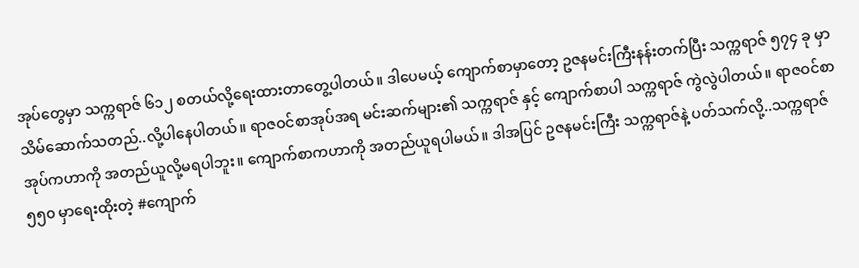အုပ်တွေမှာ သက္ကရာဇ် ၆၁၂ စတယ်လို့ရေးထားတာတွေ့ပါတယ်။ ဒါပေမယ့် ကျောက်စာမှာတော့ ဥဇနမင်းကြီးနန်းတက်ပြီး သက္ကရာဇ် ၅၇၄ ခု မှာ သိမ်ဆောက်သတည်..လို့ပါနေပါတယ်။ ရာဇဝင်စာအုပ်အရ မင်းဆက်များ၏ သက္ကရာဇ် နှင့် ကျောက်စာပါ သက္ကရာဇ် ကွဲလွဲပါတယ်။ ရာဇဝင်စာအုပ်ကဟာကို အတည်ယူလို့မရပါဘူး။ ကျောက်စာကဟာကို အတည်ယူရပါမယ်။ ဒါအပြင် ဥဇနမင်းကြီး သက္ကရာဇ်နဲ့ ပတ်သက်လို့..သက္ကရာဇ် ၅၅၀ မှာရေးထိုးတဲ့ #ကျောက်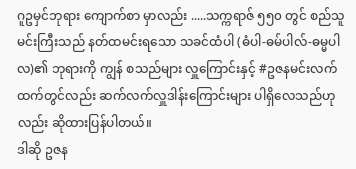ဂူဥမှင်ဘုရား ကျောက်စာ မှာလည်း .....သက္ကရာဇ် ၅၅၀ တွင် စည်သူမင်းကြီးသည် နတ်ထမင်းရသော သခင်ထံပါ (ဓံပါ-ဓမ်ပါလ်-ဓမ္မပါလ)၏ ဘုရားကို ကျွန် စသည်များ လှူကြောင်းနှင့် #ဥဇနမင်းလက်ထက်တွင်လည်း ဆက်လက်လှူဒါန်းကြောင်းများ ပါရှိလေသည်ဟုလည်း ဆိုထားပြန်ပါတယ်။
ဒါဆို ဥဇန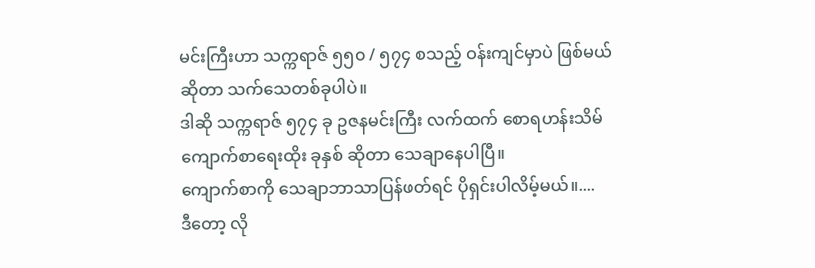မင်းကြီးဟာ သက္ကရာဇ် ၅၅၀ / ၅၇၄ စသည့် ဝန်းကျင်မှာပဲ ဖြစ်မယ်ဆိုတာ သက်သေတစ်ခုပါပဲ။
ဒါဆို သက္ကရာဇ် ၅၇၄ ခု ဥဇနမင်းကြီး လက်ထက် စောရဟန်းသိမ်ကျောက်စာရေးထိုး ခုနှစ် ဆိုတာ သေချာနေပါပြီ။
ကျောက်စာကို သေချာဘာသာပြန်ဖတ်ရင် ပိုရှင်းပါလိမ့်မယ်။....
ဒီတော့ လို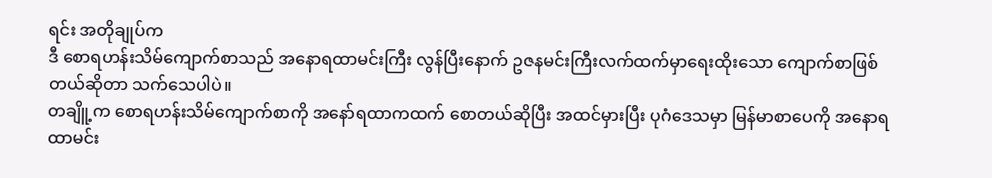ရင်း အတိုချုပ်က
ဒီ စောရဟန်းသိမ်ကျောက်စာသည် အနောရထာမင်းကြီး လွန်ပြီးနောက် ဥဇနမင်းကြီးလက်ထက်မှာရေးထိုးသော ကျောက်စာဖြစ်တယ်ဆိုတာ သက်သေပါပဲ။
တချိူ့က စောရဟန်းသိမ်ကျောက်စာကို အနော်ရထာကထက် စောတယ်ဆိုပြီး အထင်မှားပြီး ပုဂံဒေသမှာ မြန်မာစာပေကို အနောရထာမင်း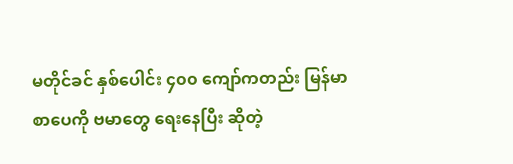မတိုင်ခင် နှစ်ပေါင်း ၄၀၀ ကျော်ကတည်း မြန်မာစာပေကို ဗမာတွေ ရေးနေပြီး ဆိုတဲ့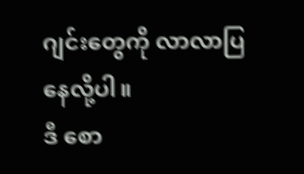ဂျင်းတွေကို လာလာပြနေလို့ပါ။
ဒီ စော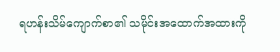ရဟန်းသိမ်ကျောက်စာ၏ သမိုင်းအထောက်အထားကို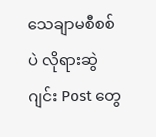သေချာမစီစစ်ပဲ လိုရားဆွဲ ဂျင်း Post တွေ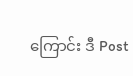ကြောင်း ဒီ Post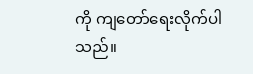ကို ကျတော်ရေးလိုက်ပါသည်။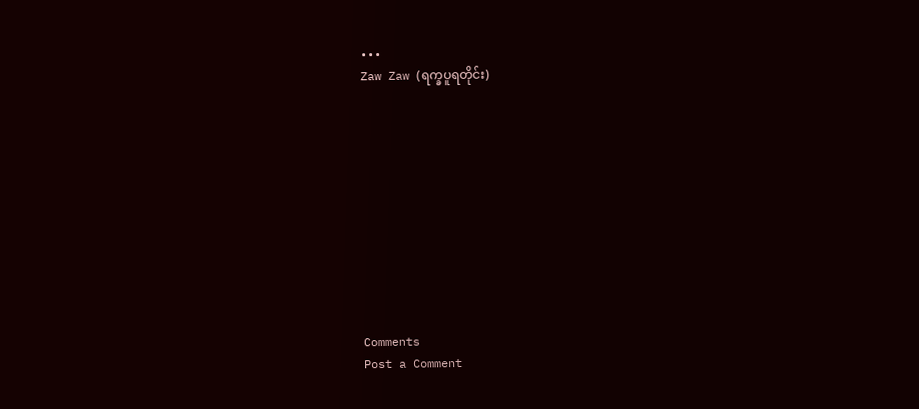•••
Zaw Zaw (ရက္ခပူရတိုင်း)











Comments
Post a Comment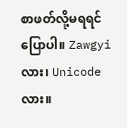စာဖတ်လို့မရရင် ပြောပါ။ Zawgyi လား၊ Unicode လား။